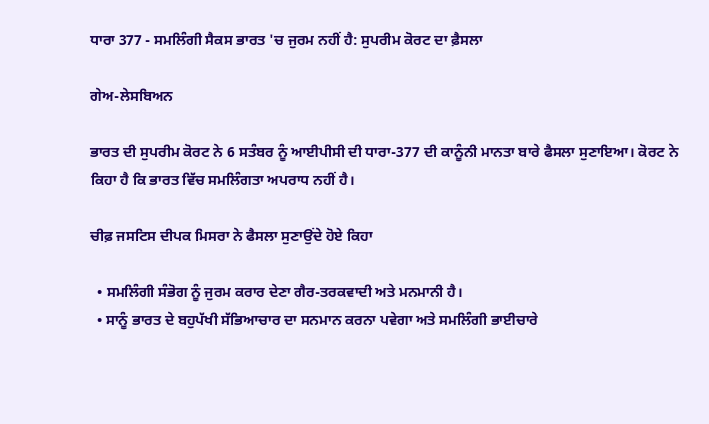ਧਾਰਾ 377 - ਸਮਲਿੰਗੀ ਸੈਕਸ ਭਾਰਤ 'ਚ ਜੁਰਮ ਨਹੀਂ ਹੈ: ਸੁਪਰੀਮ ਕੋਰਟ ਦਾ ਫ਼ੈਸਲਾ

ਗੇਅ-ਲੇਸਬਿਅਨ

ਭਾਰਤ ਦੀ ਸੁਪਰੀਮ ਕੋਰਟ ਨੇ 6 ਸਤੰਬਰ ਨੂੰ ਆਈਪੀਸੀ ਦੀ ਧਾਰਾ-377 ਦੀ ਕਾਨੂੰਨੀ ਮਾਨਤਾ ਬਾਰੇ ਫੈਸਲਾ ਸੁਣਾਇਆ। ਕੋਰਟ ਨੇ ਕਿਹਾ ਹੈ ਕਿ ਭਾਰਤ ਵਿੱਚ ਸਮਲਿੰਗਤਾ ਅਪਰਾਧ ਨਹੀਂ ਹੈ।

ਚੀਫ਼ ਜਸਟਿਸ ਦੀਪਕ ਮਿਸਰਾ ਨੇ ਫੈਸਲਾ ਸੁਣਾਉਂਦੇ ਹੋਏ ਕਿਹਾ

  • ਸਮਲਿੰਗੀ ਸੰਭੋਗ ਨੂੰ ਜੁਰਮ ਕਰਾਰ ਦੇਣਾ ਗੈਰ-ਤਰਕਵਾਦੀ ਅਤੇ ਮਨਮਾਨੀ ਹੈ।
  • ਸਾਨੂੰ ਭਾਰਤ ਦੇ ਬਹੁਪੱਖੀ ਸੱਭਿਆਚਾਰ ਦਾ ਸਨਮਾਨ ਕਰਨਾ ਪਵੇਗਾ ਅਤੇ ਸਮਲਿੰਗੀ ਭਾਈਚਾਰੇ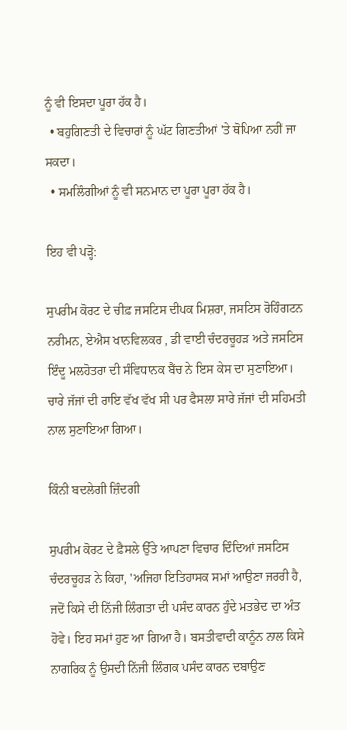ਨੂੰ ਵੀ ਇਸਦਾ ਪੂਰਾ ਹੱਕ ਹੈ।
  • ਬਹੁਗਿਣਤੀ ਦੇ ਵਿਚਾਰਾਂ ਨੂੰ ਘੱਟ ਗਿਣਤੀਆਂ 'ਤੇ ਥੋਪਿਆ ਨਹੀਂ ਜਾ ਸਕਦਾ।
  • ਸਮਲਿੰਗੀਆਂ ਨੂੰ ਵੀ ਸਨਮਾਨ ਦਾ ਪੂਰਾ ਪੂਰਾ ਹੱਕ ਹੈ।

ਇਹ ਵੀ ਪੜ੍ਹੋ:

ਸੁਪਰੀਮ ਕੋਰਟ ਦੇ ਚੀਫ਼ ਜਸਟਿਸ ਦੀਪਕ ਮਿਸ਼ਰਾ, ਜਸਟਿਸ ਰੋਹਿੰਗਟਨ ਨਰੀਮਨ, ਏਐਸ ਖਾਨਵਿਲਕਰ , ਡੀ ਵਾਈ ਚੰਦਰਚੂਹੜ ਅਤੇ ਜਸਟਿਸ ਇੰਦੂ ਮਲਹੋਤਰਾ ਦੀ ਸੰਵਿਧਾਨਕ ਬੈਂਚ ਨੇ ਇਸ ਕੇਸ ਦਾ ਸੁਣਾਇਆ। ਚਾਰੇ ਜੱਜਾਂ ਦੀ ਰਾਇ ਵੱਖ ਵੱਖ ਸੀ ਪਰ ਫੈਸਲਾ ਸਾਰੇ ਜੱਜਾਂ ਦੀ ਸਹਿਮਤੀ ਨਾਲ ਸੁਣਾਇਆ ਗਿਆ।

ਕਿੰਨੀ ਬਦਲੇਗੀ ਜ਼ਿੰਦਗੀ

ਸੁਪਰੀਮ ਕੋਰਟ ਦੇ ਫ਼ੈਸਲੇ ਉੱਤੇ ਆਪਣਾ ਵਿਚਾਰ ਦਿੰਦਿਆਂ ਜਸਟਿਸ ਚੰਦਰਚੂਹੜ ਨੇ ਕਿਹਾ, 'ਅਜਿਹਾ ਇਤਿਹਾਸਕ ਸਮਾਂ ਆਉਣਾ ਜਰਰੀ ਹੈ, ਜਦੋਂ ਕਿਸੇ ਦੀ ਨਿੱਜੀ ਲਿੰਗਤਾ ਦੀ ਪਸੰਦ ਕਾਰਨ ਹੁੰਦੇ ਮਤਭੇਦ ਦਾ ਅੰਤ ਹੋਵੇ। ਇਹ ਸਮਾਂ ਹੁਣ ਆ ਗਿਆ ਹੈ। ਬਸਤੀਵਾਦੀ ਕਾਨੂੰਨ ਨਾਲ ਕਿਸੇ ਨਾਗਰਿਕ ਨੂੰ ਉਸਦੀ ਨਿੱਜੀ ਲਿੰਗਕ ਪਸੰਦ ਕਾਰਨ ਦਬਾਉਣ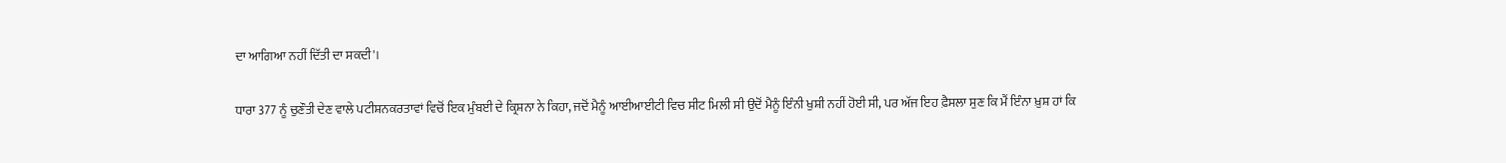ਦਾ ਆਗਿਆ ਨਹੀਂ ਦਿੱਤੀ ਦਾ ਸਕਦੀ'।

ਧਾਰਾ 377 ਨੂੰ ਚੁਣੌਤੀ ਦੇਣ ਵਾਲੇ ਪਟੀਸ਼ਨਕਰਤਾਵਾਂ ਵਿਚੋਂ ਇਕ ਮੁੰਬਈ ਦੇ ਕ੍ਰਿਸ਼ਨਾ ਨੇ ਕਿਹਾ, ਜਦੋਂ ਮੈਨੂੰ ਆਈਆਈਟੀ ਵਿਚ ਸੀਟ ਮਿਲੀ ਸੀ ਉਦੋਂ ਮੈਨੂੰ ਇੰਨੀ ਖੁਸ਼ੀ ਨਹੀਂ ਹੋਈ ਸੀ, ਪਰ ਅੱਜ ਇਹ ਫ਼ੈਸਲਾ ਸੁਣ ਕਿ ਮੈਂ ਇੰਨਾ ਖ਼ੁਸ਼ ਹਾਂ ਕਿ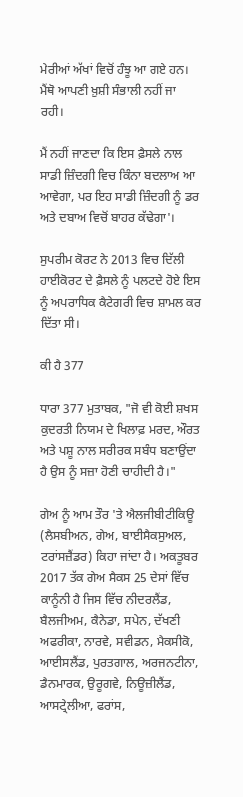ਮੇਰੀਆਂ ਅੱਖਾਂ ਵਿਚੋਂ ਹੰਝੂ ਆ ਗਏ ਹਨ। ਮੈਂਥੋ ਆਪਣੀ ਖ਼ੁਸ਼ੀ ਸੰਭਾਲੀ ਨਹੀਂ ਜਾ ਰਹੀ।

ਮੈਂ ਨਹੀਂ ਜਾਣਦਾ ਕਿ ਇਸ ਫ਼ੈਸਲੇ ਨਾਲ ਸਾਡੀ ਜ਼ਿੰਦਗੀ ਵਿਚ ਕਿੰਨਾ ਬਦਲਾਅ ਆ ਆਵੇਗਾ, ਪਰ ਇਹ ਸਾਡੀ ਜ਼ਿੰਦਗੀ ਨੂੰ ਡਰ ਅਤੇ ਦਬਾਅ ਵਿਚੋਂ ਬਾਹਰ ਕੱਢੇਗਾ'।

ਸੁਪਰੀਮ ਕੋਰਟ ਨੇ 2013 ਵਿਚ ਦਿੱਲੀ ਹਾਈਕੋਰਟ ਦੇ ਫ਼ੈਸਲੇ ਨੂੰ ਪਲਟਦੇ ਹੋਏ ਇਸ ਨੂੰ ਅਪਰਾਧਿਕ ਕੈਟੇਗਰੀ ਵਿਚ ਸ਼ਾਮਲ ਕਰ ਦਿੱਤਾ ਸੀ।

ਕੀ ਹੈ 377

ਧਾਰਾ 377 ਮੁਤਾਬਕ, "ਜੋ ਵੀ ਕੋਈ ਸ਼ਖਸ ਕੁਦਰਤੀ ਨਿਯਮ ਦੇ ਖਿਲਾਫ਼ ਮਰਦ, ਔਰਤ ਅਤੇ ਪਸ਼ੂ ਨਾਲ ਸਰੀਰਕ ਸਬੰਧ ਬਣਾਉਂਦਾ ਹੈ ਉਸ ਨੂੰ ਸਜ਼ਾ ਹੋਣੀ ਚਾਹੀਦੀ ਹੈ।"

ਗੇਅ ਨੂੰ ਆਮ ਤੌਰ 'ਤੇ ਐਲਜੀਬੀਟੀਕਿਊ (ਲੈਸਬੀਅਨ, ਗੇਅ, ਬਾਈਸੈਕਸੁਅਲ, ਟਰਾਂਸਜ਼ੈਂਡਰ) ਕਿਹਾ ਜਾਂਦਾ ਹੈ। ਅਕਤੂਬਰ 2017 ਤੱਕ ਗੇਅ ਸੈਕਸ 25 ਦੇਸਾਂ ਵਿੱਚ ਕਾਨੂੰਨੀ ਹੈ ਜਿਸ ਵਿੱਚ ਨੀਦਰਲੈਂਡ, ਬੈਲਜੀਅਮ, ਕੈਨੇਡਾ, ਸਪੇਨ, ਦੱਖਣੀ ਅਫਰੀਕਾ, ਨਾਰਵੇ, ਸਵੀਡਨ, ਮੈਕਸੀਕੋ, ਆਈਸਲੈਂਡ, ਪੁਰਤਗਾਲ, ਅਰਜਨਟੀਨਾ, ਡੈਨਮਾਰਕ, ਉਰੂਗਵੇ, ਨਿਊਜ਼ੀਲੈਂਡ, ਆਸਟ੍ਰੇਲੀਆ, ਫਰਾਂਸ,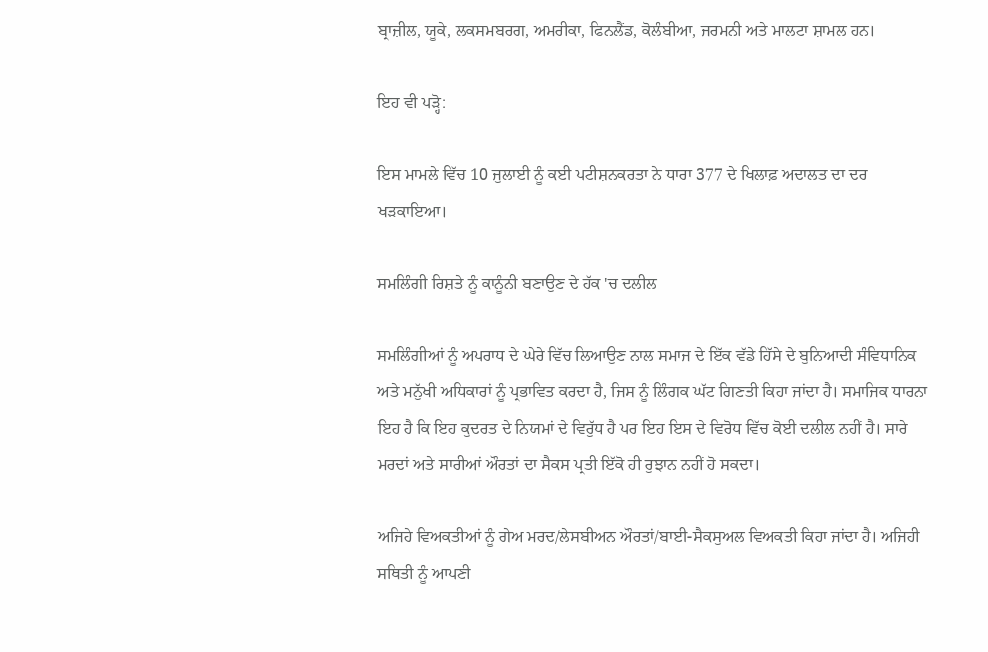ਬ੍ਰਾਜ਼ੀਲ, ਯੂਕੇ, ਲਕਸਮਬਰਗ, ਅਮਰੀਕਾ, ਫਿਨਲੈਂਡ, ਕੋਲੰਬੀਆ, ਜਰਮਨੀ ਅਤੇ ਮਾਲਟਾ ਸ਼ਾਮਲ ਹਨ।

ਇਹ ਵੀ ਪੜ੍ਹੋ:

ਇਸ ਮਾਮਲੇ ਵਿੱਚ 10 ਜੁਲਾਈ ਨੂੰ ਕਈ ਪਟੀਸ਼ਨਕਰਤਾ ਨੇ ਧਾਰਾ 377 ਦੇ ਖਿਲਾਫ਼ ਅਦਾਲਤ ਦਾ ਦਰ ਖੜਕਾਇਆ।

ਸਮਲਿੰਗੀ ਰਿਸ਼ਤੇ ਨੂੰ ਕਾਨੂੰਨੀ ਬਣਾਉਣ ਦੇ ਹੱਕ 'ਚ ਦਲੀਲ

ਸਮਲਿੰਗੀਆਂ ਨੂੰ ਅਪਰਾਧ ਦੇ ਘੇਰੇ ਵਿੱਚ ਲਿਆਉਣ ਨਾਲ ਸਮਾਜ ਦੇ ਇੱਕ ਵੱਡੇ ਹਿੱਸੇ ਦੇ ਬੁਨਿਆਦੀ ਸੰਵਿਧਾਨਿਕ ਅਤੇ ਮਨੁੱਖੀ ਅਧਿਕਾਰਾਂ ਨੂੰ ਪ੍ਰਭਾਵਿਤ ਕਰਦਾ ਹੈ, ਜਿਸ ਨੂੰ ਲਿੰਗਕ ਘੱਟ ਗਿਣਤੀ ਕਿਹਾ ਜਾਂਦਾ ਹੈ। ਸਮਾਜਿਕ ਧਾਰਨਾ ਇਹ ਹੈ ਕਿ ਇਹ ਕੁਦਰਤ ਦੇ ਨਿਯਮਾਂ ਦੇ ਵਿਰੁੱਧ ਹੈ ਪਰ ਇਹ ਇਸ ਦੇ ਵਿਰੋਧ ਵਿੱਚ ਕੋਈ ਦਲੀਲ ਨਹੀਂ ਹੈ। ਸਾਰੇ ਮਰਦਾਂ ਅਤੇ ਸਾਰੀਆਂ ਔਰਤਾਂ ਦਾ ਸੈਕਸ ਪ੍ਰਤੀ ਇੱਕੋ ਹੀ ਰੁਝਾਨ ਨਹੀਂ ਹੋ ਸਕਦਾ।

ਅਜਿਹੇ ਵਿਅਕਤੀਆਂ ਨੂੰ ਗੇਅ ਮਰਦ/ਲੇਸਬੀਅਨ ਔਰਤਾਂ/ਬਾਈ-ਸੈਕਸੁਅਲ ਵਿਅਕਤੀ ਕਿਹਾ ਜਾਂਦਾ ਹੈ। ਅਜਿਹੀ ਸਥਿਤੀ ਨੂੰ ਆਪਣੀ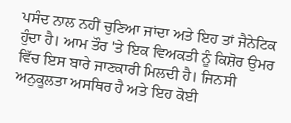ਪਸੰਦ ਨਾਲ ਨਹੀਂ ਚੁਣਿਆ ਜਾਂਦਾ ਅਤੇ ਇਹ ਤਾਂ ਜੈਨੇਟਿਕ ਹੁੰਦਾ ਹੈ। ਆਮ ਤੌਰ 'ਤੇ ਇਕ ਵਿਅਕਤੀ ਨੂੰ ਕਿਸ਼ੋਰ ਉਮਰ ਵਿੱਚ ਇਸ ਬਾਰੇ ਜਾਣਕਾਰੀ ਮਿਲਦੀ ਹੈ। ਜਿਨਸੀ ਅਨੁਕੂਲਤਾ ਅਸਥਿਰ ਹੈ ਅਤੇ ਇਹ ਕੋਈ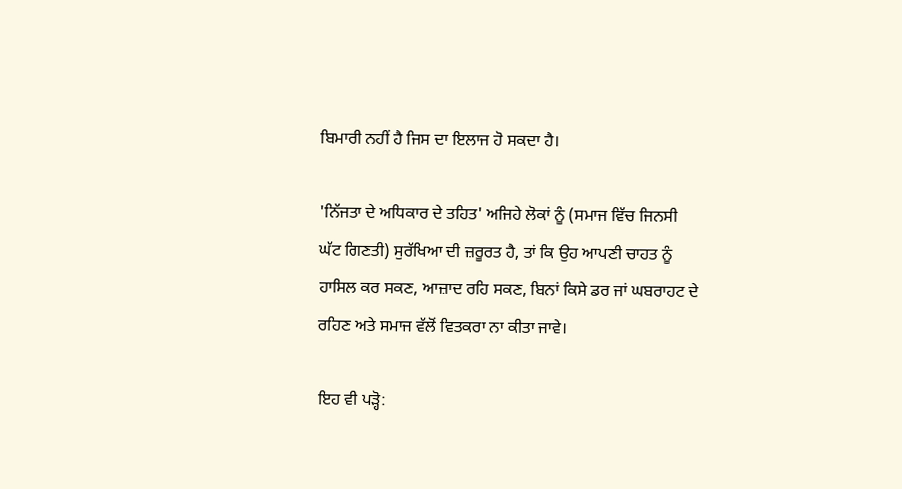ਬਿਮਾਰੀ ਨਹੀਂ ਹੈ ਜਿਸ ਦਾ ਇਲਾਜ ਹੋ ਸਕਦਾ ਹੈ।

'ਨਿੱਜਤਾ ਦੇ ਅਧਿਕਾਰ ਦੇ ਤਹਿਤ' ਅਜਿਹੇ ਲੋਕਾਂ ਨੂੰ (ਸਮਾਜ ਵਿੱਚ ਜਿਨਸੀ ਘੱਟ ਗਿਣਤੀ) ਸੁਰੱਖਿਆ ਦੀ ਜ਼ਰੂਰਤ ਹੈ, ਤਾਂ ਕਿ ਉਹ ਆਪਣੀ ਚਾਹਤ ਨੂੰ ਹਾਸਿਲ ਕਰ ਸਕਣ, ਆਜ਼ਾਦ ਰਹਿ ਸਕਣ, ਬਿਨਾਂ ਕਿਸੇ ਡਰ ਜਾਂ ਘਬਰਾਹਟ ਦੇ ਰਹਿਣ ਅਤੇ ਸਮਾਜ ਵੱਲੋਂ ਵਿਤਕਰਾ ਨਾ ਕੀਤਾ ਜਾਵੇ।

ਇਹ ਵੀ ਪੜ੍ਹੋ: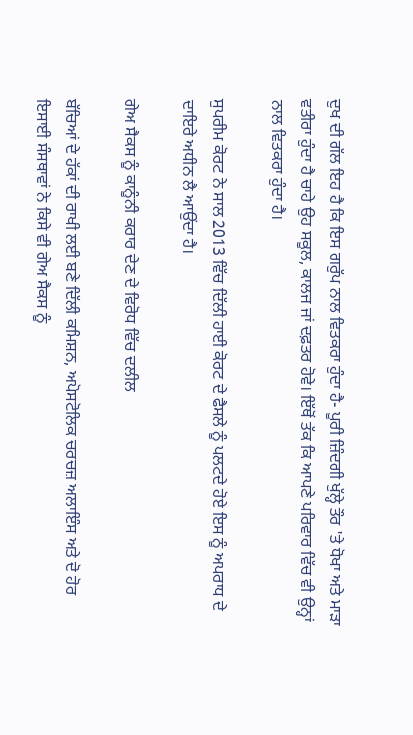ਦੁਖ ਦੀ ਗੱਲ ਇਹ ਹੈ ਕਿ ਇਸ ਗਰੁੱਪ ਨਾਲ ਵਿਤਕਰਾ ਹੁੰਦਾ ਹੈ- ਪੂਰੀ ਜ਼ਿੰਦਗੀ ਖੁੱਲ੍ਹੇ ਤੌਰ 'ਤੇ ਧੋਖਾ ਅਤੇ ਮਾੜਾ ਵਤੀਰਾ ਹੁੰਦਾ ਹੈ ਚਾਹੇ ਉਹ ਸਕੂਲ, ਕਾਲਜ ਜਾਂ ਦਫ਼ਤਰ ਹੋਵੇ। ਇੱਥੋਂ ਤੱਕ ਕਿ ਆਪਣੇ ਪਰਿਵਾਰ ਵਿੱਚ ਵੀ ਉਨ੍ਹਾਂ ਨਾਲ ਵਿਤਕਰਾ ਹੁੰਦਾ ਹੈ।

ਸੁਪਰੀਮ ਕੋਰਟ ਨੇ ਸਾਲ 2013 ਵਿੱਚ ਦਿੱਲੀ ਹਾਈ ਕੋਰਟ ਦੇ ਫੈਸਲੇ ਨੂੰ ਪਲਟਦੇ ਹੋਏ ਇਸ ਨੂੰ ਅਪਰਾਧ ਦੇ ਦਾਇਰੇ ਅਧੀਨ ਲੈ ਆਉਂਦਾ ਹੈ।

ਗੇਅ ਸੈਕਸ ਨੂੰ ਕਾਨੂੰਨੀ ਕਰਾਰ ਦੇਣ ਦੇ ਵਿਰੋਧ ਵਿੱਚ ਦਲੀਲ

ਬੱਚਿਆਂ ਦੇ ਹੱਕਾਂ ਦੀ ਰਾਖੀ ਲਈ ਬਣੇ ਦਿੱਲੀ ਕਮਿਸ਼ਨ, ਅਪੋਸਟੋਲਿਕ ਚਰਚਜ਼ ਅਲਾਇੰਸ ਅਤੇ ਦੋ ਹੋਰ ਇਸਾਈ ਸੰਸਥਾਵਾਂ ਨੇ ਕਿਸੇ ਵੀ ਗੇਅ ਸੈਕਸ ਨੂੰ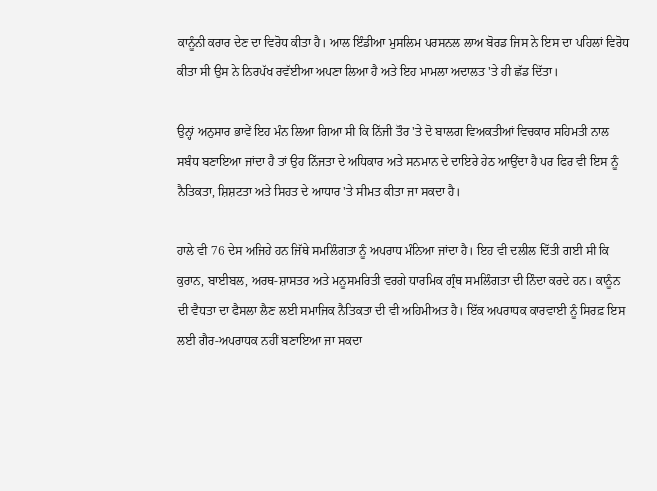ਕਾਨੂੰਨੀ ਕਰਾਰ ਦੇਣ ਦਾ ਵਿਰੋਧ ਕੀਤਾ ਹੈ। ਆਲ ਇੰਡੀਆ ਮੁਸਲਿਮ ਪਰਸਨਲ ਲਾਅ ਬੋਰਡ ਜਿਸ ਨੇ ਇਸ ਦਾ ਪਹਿਲਾਂ ਵਿਰੋਧ ਕੀਤਾ ਸੀ ਉਸ ਨੇ ਨਿਰਪੱਖ ਰਵੱਈਆ ਅਪਣਾ ਲਿਆ ਹੈ ਅਤੇ ਇਹ ਮਾਮਲਾ ਅਦਾਲਤ 'ਤੇ ਹੀ ਛੱਡ ਦਿੱਤਾ।

ਉਨ੍ਹਾਂ ਅਨੁਸਾਰ ਭਾਵੇਂ ਇਹ ਮੰਨ ਲਿਆ ਗਿਆ ਸੀ ਕਿ ਨਿੱਜੀ ਤੌਰ 'ਤੇ ਦੋ ਬਾਲਗ ਵਿਅਕਤੀਆਂ ਵਿਚਕਾਰ ਸਹਿਮਤੀ ਨਾਲ ਸਬੰਧ ਬਣਾਇਆ ਜਾਂਦਾ ਹੈ ਤਾਂ ਉਹ ਨਿੱਜਤਾ ਦੇ ਅਧਿਕਾਰ ਅਤੇ ਸਨਮਾਨ ਦੇ ਦਾਇਰੇ ਹੇਠ ਆਉਂਦਾ ਹੈ ਪਰ ਫਿਰ ਵੀ ਇਸ ਨੂੰ ਨੈਤਿਕਤਾ, ਸ਼ਿਸ਼ਟਤਾ ਅਤੇ ਸਿਹਤ ਦੇ ਆਧਾਰ 'ਤੇ ਸੀਮਤ ਕੀਤਾ ਜਾ ਸਕਦਾ ਹੈ।

ਹਾਲੇ ਵੀ 76 ਦੇਸ ਅਜਿਹੇ ਹਨ ਜਿੱਥੇ ਸਮਲਿੰਗਤਾ ਨੂੰ ਅਪਰਾਧ ਮੰਨਿਆ ਜਾਂਦਾ ਹੈ। ਇਹ ਵੀ ਦਲੀਲ ਦਿੱਤੀ ਗਈ ਸੀ ਕਿ ਕੁਰਾਨ, ਬਾਈਬਲ, ਅਰਥ-ਸ਼ਾਸਤਰ ਅਤੇ ਮਨੂਸਮਰਿਤੀ ਵਰਗੇ ਧਾਰਮਿਕ ਗ੍ਰੰਥ ਸਮਲਿੰਗਤਾ ਦੀ ਨਿੰਦਾ ਕਰਦੇ ਹਨ। ਕਾਨੂੰਨ ਦੀ ਵੈਧਤਾ ਦਾ ਫੈਸਲਾ ਲੈਣ ਲਈ ਸਮਾਜਿਕ ਨੈਤਿਕਤਾ ਦੀ ਵੀ ਅਹਿਮੀਅਤ ਹੈ। ਇੱਕ ਅਪਰਾਧਕ ਕਾਰਵਾਈ ਨੂੰ ਸਿਰਫ਼ ਇਸ ਲਈ ਗੈਰ-ਅਪਰਾਧਕ ਨਹੀਂ ਬਣਾਇਆ ਜਾ ਸਕਦਾ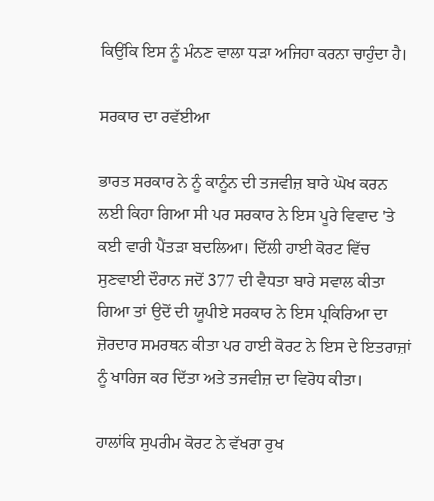ਕਿਉਂਕਿ ਇਸ ਨੂੰ ਮੰਨਣ ਵਾਲਾ ਧੜਾ ਅਜਿਹਾ ਕਰਨਾ ਚਾਹੁੰਦਾ ਹੈ।

ਸਰਕਾਰ ਦਾ ਰਵੱਈਆ

ਭਾਰਤ ਸਰਕਾਰ ਨੇ ਨੂੰ ਕਾਨੂੰਨ ਦੀ ਤਜਵੀਜ਼ ਬਾਰੇ ਘੋਖ ਕਰਨ ਲਈ ਕਿਹਾ ਗਿਆ ਸੀ ਪਰ ਸਰਕਾਰ ਨੇ ਇਸ ਪੂਰੇ ਵਿਵਾਦ 'ਤੇ ਕਈ ਵਾਰੀ ਪੈਂਤੜਾ ਬਦਲਿਆ। ਦਿੱਲੀ ਹਾਈ ਕੋਰਟ ਵਿੱਚ ਸੁਣਵਾਈ ਦੌਰਾਨ ਜਦੋਂ 377 ਦੀ ਵੈਧਤਾ ਬਾਰੇ ਸਵਾਲ ਕੀਤਾ ਗਿਆ ਤਾਂ ਉਦੋਂ ਦੀ ਯੂਪੀਏ ਸਰਕਾਰ ਨੇ ਇਸ ਪ੍ਰਕਿਰਿਆ ਦਾ ਜ਼ੋਰਦਾਰ ਸਮਰਥਨ ਕੀਤਾ ਪਰ ਹਾਈ ਕੋਰਟ ਨੇ ਇਸ ਦੇ ਇਤਰਾਜ਼ਾਂ ਨੂੰ ਖਾਰਿਜ ਕਰ ਦਿੱਤਾ ਅਤੇ ਤਜਵੀਜ਼ ਦਾ ਵਿਰੋਧ ਕੀਤਾ।

ਹਾਲਾਂਕਿ ਸੁਪਰੀਮ ਕੋਰਟ ਨੇ ਵੱਖਰਾ ਰੁਖ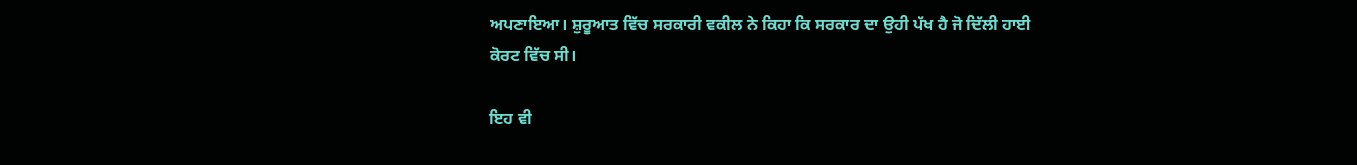ਅਪਣਾਇਆ। ਸ਼ੁਰੂਆਤ ਵਿੱਚ ਸਰਕਾਰੀ ਵਕੀਲ ਨੇ ਕਿਹਾ ਕਿ ਸਰਕਾਰ ਦਾ ਉਹੀ ਪੱਖ ਹੈ ਜੋ ਦਿੱਲੀ ਹਾਈ ਕੋਰਟ ਵਿੱਚ ਸੀ।

ਇਹ ਵੀ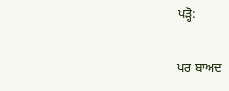ਪੜ੍ਹੋ:

ਪਰ ਬਾਅਦ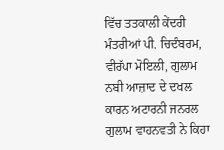ਵਿੱਚ ਤਤਕਾਲੀ ਕੇਂਦਰੀ ਮੰਤਰੀਆਂ ਪੀ. ਚਿਦੰਬਰਮ, ਵੀਰੱਪਾ ਮੋਇਲੀ, ਗੁਲਾਮ ਨਬੀ ਆਜ਼ਾਦ ਦੇ ਦਖਲ ਕਾਰਨ ਅਟਾਰਨੀ ਜਨਰਲ ਗੁਲਾਮ ਵਾਹਨਵਤੀ ਨੇ ਕਿਹਾ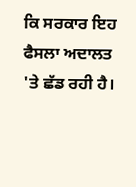ਕਿ ਸਰਕਾਰ ਇਹ ਫੈਸਲਾ ਅਦਾਲਤ 'ਤੇ ਛੱਡ ਰਹੀ ਹੈ।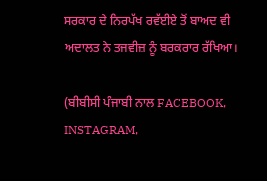ਸਰਕਾਰ ਦੇ ਨਿਰਪੱਖ ਰਵੱਈਏ ਤੋਂ ਬਾਅਦ ਵੀ ਅਦਾਲਤ ਨੇ ਤਜਵੀਜ਼ ਨੂੰ ਬਰਕਰਾਰ ਰੱਖਿਆ।

(ਬੀਬੀਸੀ ਪੰਜਾਬੀ ਨਾਲ FACEBOOK, INSTAGRAM,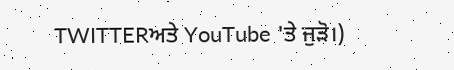TWITTERਅਤੇ YouTube 'ਤੇ ਜੁੜੋ।)